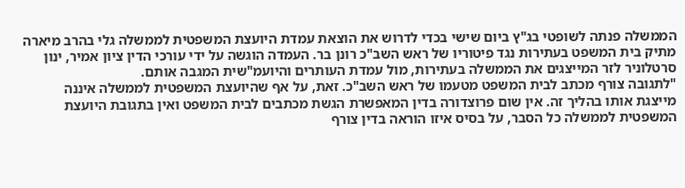הממשלה פנתה לשופטי בג"ץ ביום שישי בכדי לדרוש את הוצאת עמדת היועצת המשפטית לממשלה גלי בהרב מיארה מתיק בית המשפט בעתירות נגד פיטוריו של ראש השב"כ רונן בר. העמדה הוגשה על ידי עורכי הדין ציון אמיר, ינון סרטלוניר לזר המייצגים את הממשלה בעתירות, מול עמדת העותרים והיועמ"שית המגבה אותם.
"לתגובה צורף מכתב לבית המשפט מטעמו של ראש השב"כ. זאת, על אף שהיועצת המשפטית לממשלה איננה מייצגת אותו בהליך זה. אין שום פרוצדורה בדין המאפשרת הגשת מכתבים לבית המשפט ואין בתגובת היועצת המשפטית לממשלה כל הסבר, על בסיס איזו הוראה בדין צורף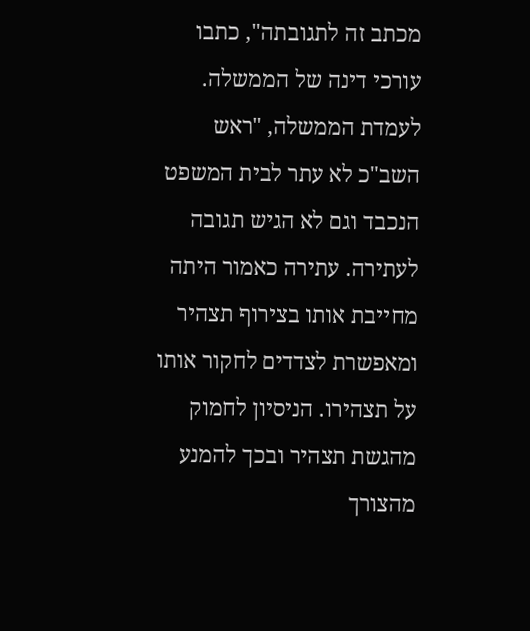מכתב זה לתגובתה", כתבו עורכי דינה של הממשלה.
לעמדת הממשלה, "ראש השב"כ לא עתר לבית המשפט הנכבד וגם לא הגיש תגובה לעתירה. עתירה כאמור היתה מחייבת אותו בצירוף תצהיר ומאפשרת לצדדים לחקור אותו על תצהירו. הניסיון לחמוק מהגשת תצהיר ובכך להמנע מהצורך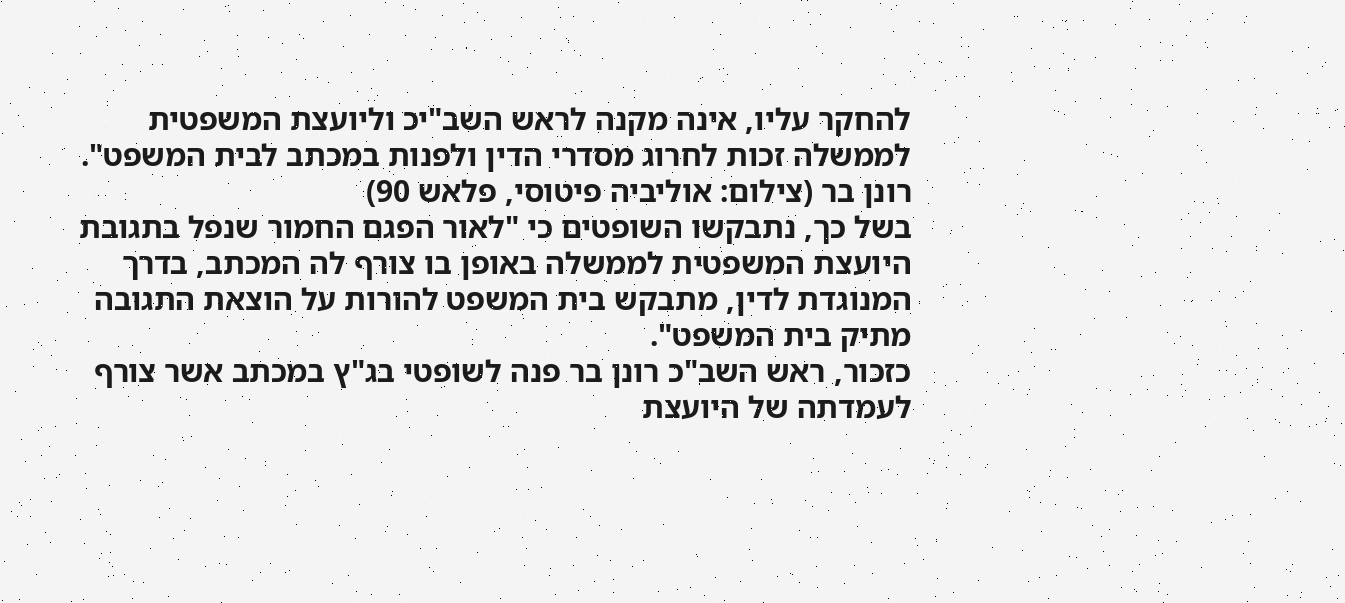להחקר עליו, אינה מקנה לראש השב"יכ וליועצת המשפטית לממשלה זכות לחרוג מסדרי הדין ולפנות במכתב לבית המשפט".
רונן בר (צילום: אוליביה פיטוסי, פלאש 90)
בשל כך, נתבקשו השופטים כי "לאור הפגם החמור שנפל בתגובת היועצת המשפטית לממשלה באופן בו צורף לה המכתב, בדרך המנוגדת לדין, מתבקש בית המשפט להורות על הוצאת התגובה מתיק בית המשפט".
כזכור, ראש השב"כ רונן בר פנה לשופטי בג"ץ במכתב אשר צורף לעמדתה של היועצת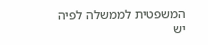המשפטית לממשלה לפיה יש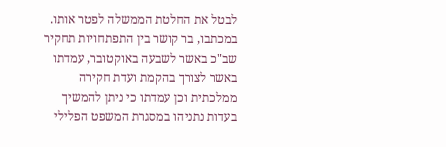לבטל את החלטת הממשלה לפטר אותו. במכתבו, בר קושר בין התפתחויות תחקיר שב"כ באשר לשבעה באוקטובר, עמדתו באשר לצורך בהקמת ועדת חקירה ממלכתית וכן עמדתו כי ניתן להמשיך בעדות נתניהו במסגרת המשפט הפלילי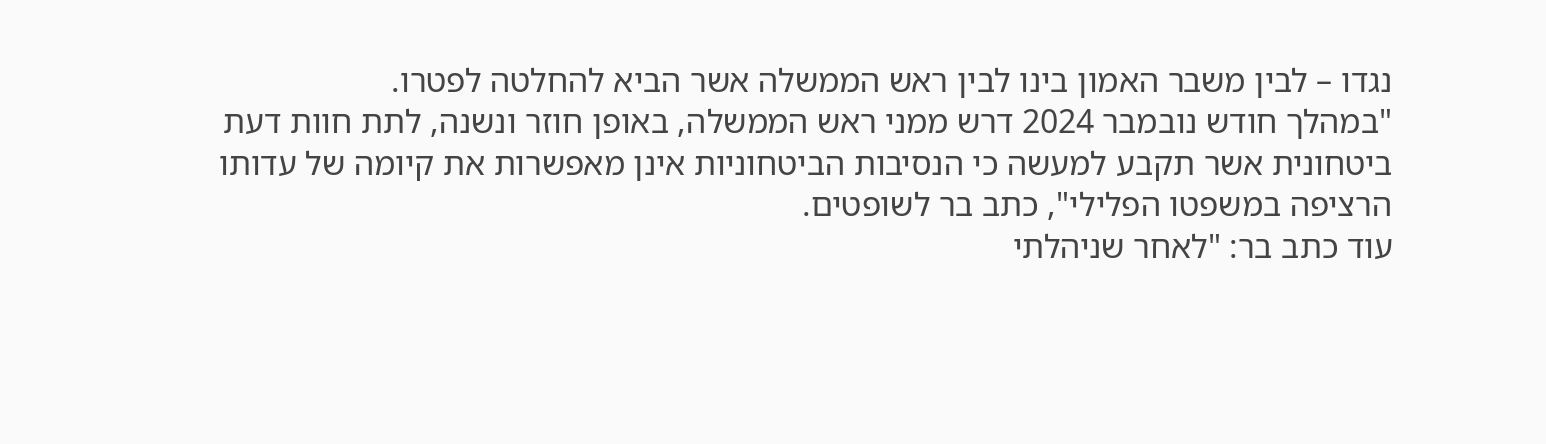נגדו – לבין משבר האמון בינו לבין ראש הממשלה אשר הביא להחלטה לפטרו.
"במהלך חודש נובמבר 2024 דרש ממני ראש הממשלה, באופן חוזר ונשנה, לתת חוות דעת ביטחונית אשר תקבע למעשה כי הנסיבות הביטחוניות אינן מאפשרות את קיומה של עדותו הרציפה במשפטו הפלילי", כתב בר לשופטים.
עוד כתב בר: "לאחר שניהלתי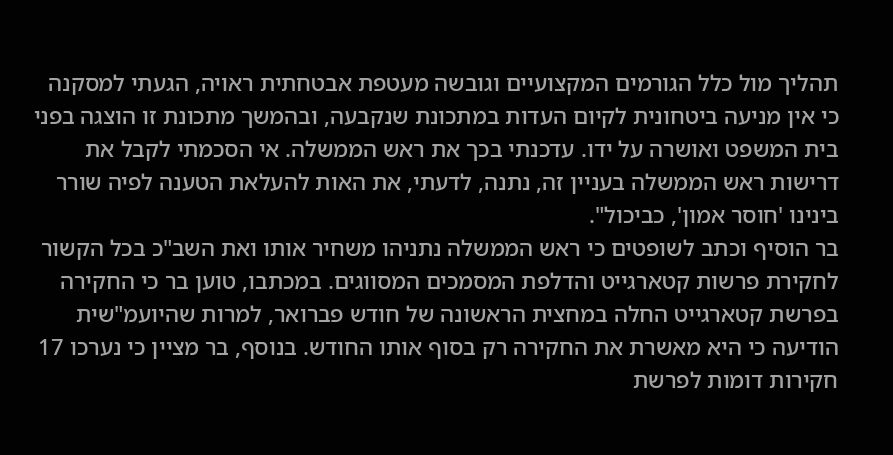תהליך מול כלל הגורמים המקצועיים וגובשה מעטפת אבטחתית ראויה, הגעתי למסקנה כי אין מניעה ביטחונית לקיום העדות במתכונת שנקבעה, ובהמשך מתכונת זו הוצגה בפני בית המשפט ואושרה על ידו. עדכנתי בכך את ראש הממשלה. אי הסכמתי לקבל את דרישות ראש הממשלה בעניין זה, נתנה, לדעתי, את האות להעלאת הטענה לפיה שורר בינינו 'חוסר אמון', כביכול".
בר הוסיף וכתב לשופטים כי ראש הממשלה נתניהו משחיר אותו ואת השב"כ בכל הקשור לחקירת פרשות קטארגייט והדלפת המסמכים המסווגים. במכתבו, טוען בר כי החקירה בפרשת קטארגייט החלה במחצית הראשונה של חודש פברואר, למרות שהיועמ"שית הודיעה כי היא מאשרת את החקירה רק בסוף אותו החודש. בנוסף, בר מציין כי נערכו 17 חקירות דומות לפרשת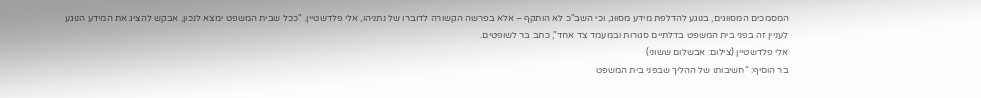המסמכים המסווגים, בנוגע להדלפת מידע מסווג, וכי השב"כ לא הותקף – אלא בפרשה הקשורה לדוברו של נתניהו, אלי פלדשטיין. "ככל שבית המשפט ימצא לנכון, אבקש להציג את המידע הנוגע לעניין זה בפני בית המשפט בדלתיים סגורות ובמעמד צד אחד", כתב בר לשופטים.
אלי פלדשטיין (צילום: אבשלום ששוני)
בר הוסיף: "חשיבותו של ההליך שבפני בית המשפט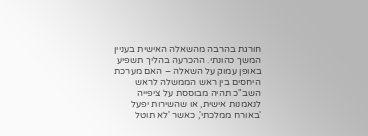חורגת בהרבה מהשאלה האישית בעניין המשך כהונתי. ההכרעה בהליך תשפיע באופן עמוק על השאלה – האם מערכת היחסים בין ראש הממשלה לראש השב"כ תהיה מבוססת על ציפייה לנאמנות אישית, או שהשירות יפעל 'באורח ממלכתי', כאשר 'לא תוטל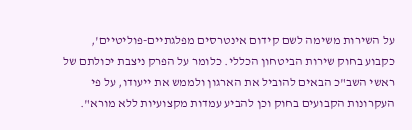על השירות משימה לשם קידום אינטרסים מפלגתיים-פוליטיים', כקבוע בחוק שירות הביטחון הכללי. כלומר על הפרק ניצבת יכולתם של ראשי השב"כ הבאים להוביל את הארגון ולממש את ייעודו, על פי העקרונות הקבועים בחוק וכן להביע עמדות מקצועיות ללא מורא".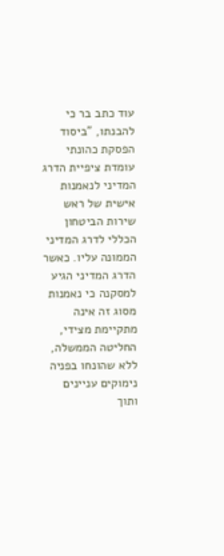עוד כתב בר כי להבנתו, "ביסוד הפסקת כהונתי עומדת ציפיית הדרג המדיני לנאמנות אישית של ראש שירות הביטחון הכללי לדרג המדיני הממונה עליו. כאשר הדרג המדיני הגיע למסקנה כי נאמנות מסוג זה אינה מתקיימת מצידי, החליטה הממשלה, ללא שהונחו בפניה נימוקים עניינים ותוך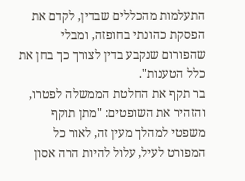התעלמות מהכללים שבדין, לקדם את הפסקת כהונתי בחופזה, ומבלי שהפורום שנקבע בדין לצורך כך בחן את כלל הטענות".
בר תקף את החלטת הממשלה לפטרו, והזהיר את השופטים: "מתן תוקף משפטי למהלך מעין זה, לאור כל המפורט לעיל, עלול להיות הרה אסון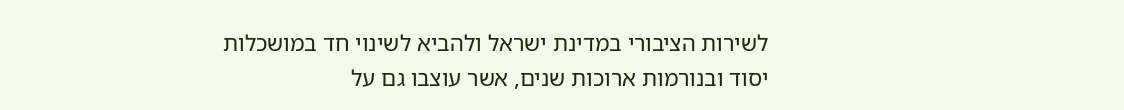לשירות הציבורי במדינת ישראל ולהביא לשינוי חד במושכלות יסוד ובנורמות ארוכות שנים, אשר עוצבו גם על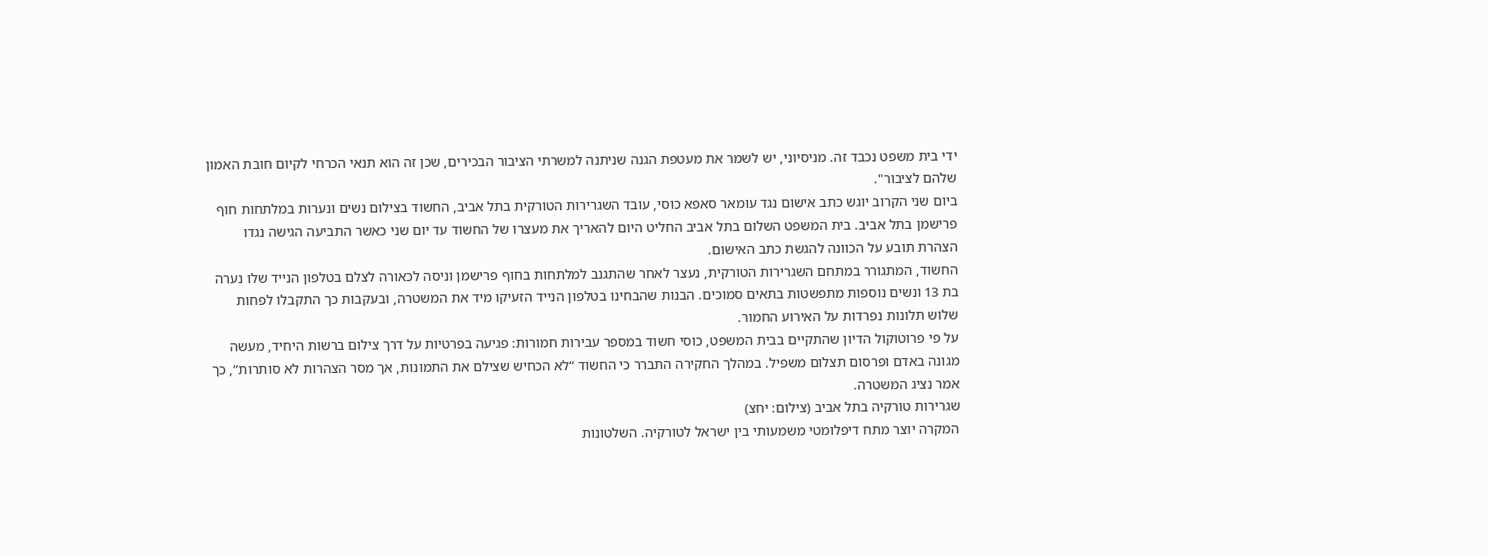ידי בית משפט נכבד זה. מניסיוני, יש לשמר את מעטפת הגנה שניתנה למשרתי הציבור הבכירים, שכן זה הוא תנאי הכרחי לקיום חובת האמון שלהם לציבור".
ביום שני הקרוב יוגש כתב אישום נגד עומאר סאפא כוסי, עובד השגרירות הטורקית בתל אביב, החשוד בצילום נשים ונערות במלתחות חוף פרישמן בתל אביב. בית המשפט השלום בתל אביב החליט היום להאריך את מעצרו של החשוד עד יום שני כאשר התביעה הגישה נגדו הצהרת תובע על הכוונה להגשת כתב האישום.
החשוד, המתגורר במתחם השגרירות הטורקית, נעצר לאחר שהתגנב למלתחות בחוף פרישמן וניסה לכאורה לצלם בטלפון הנייד שלו נערה בת 13 ונשים נוספות מתפשטות בתאים סמוכים. הבנות שהבחינו בטלפון הנייד הזעיקו מיד את המשטרה, ובעקבות כך התקבלו לפחות שלוש תלונות נפרדות על האירוע החמור.
על פי פרוטוקול הדיון שהתקיים בבית המשפט, כוסי חשוד במספר עבירות חמורות: פגיעה בפרטיות על דרך צילום ברשות היחיד, מעשה מגונה באדם ופרסום תצלום משפיל. במהלך החקירה התברר כי החשוד “לא הכחיש שצילם את התמונות, אך מסר הצהרות לא סותרות”, כך אמר נציג המשטרה.
שגרירות טורקיה בתל אביב (צילום: יחצ)
המקרה יוצר מתח דיפלומטי משמעותי בין ישראל לטורקיה. השלטונות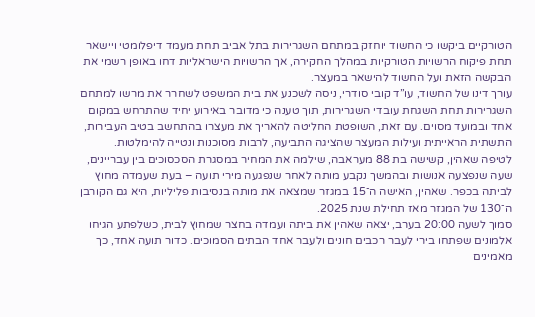הטורקיים ביקשו כי החשוד יוחזק במתחם השגרירות בתל אביב תחת מעמד דיפלומטי ויישאר תחת פיקוח הרשויות הטורקיות במהלך החקירה, אך הרשויות הישראליות דחו באופן רשמי את הבקשה הזאת ועל החשוד להישאר במעצר.
עורך דינו של החשוד, עו”ד קובי סודרי, ניסה לשכנע את בית המשפט לשחרר את מרשו למתחם השגרירות תחת השגחת עובדי השגרירות, תוך טענה כי מדובר באירוע יחיד שהתרחש במקום אחד ובמועד מסוים. עם זאת, השופטת החליטה להאריך את מעצרו בהתחשב בטיב העבירות, התשתית הראייתית ועילות המעצר שהציגה התביעה, לרבות מסוכנות ונטייה להימלטות.
לטיפה שאהין, קשישה בת 88 מעראבה, שילמה את המחיר במסגרת הסכסוכים בין עבריינים, שעה שנפצעה אנושות ובהמשך נקבע מותה לאחר שנפגעה מירי תועה – בעת שעמדה מחוץ לביתה בכפר. שאהין, האישה ה־15 במגזר שמצאה את מותה בנסיבות פליליות, היא גם הקורבן ה־130 של המגזר מאז תחילת שנת 2025.
סמוך לשעה 20:00 בערב, יצאה שאהין את ביתה ועמדה בחצר שמחוץ לבית, כשלפתע הגיחו אלמונים שפתחו בירי לעבר רכבים חונים ולעבר אחד הבתים הסמוכים. כדור תועה אחד, כך מאמינים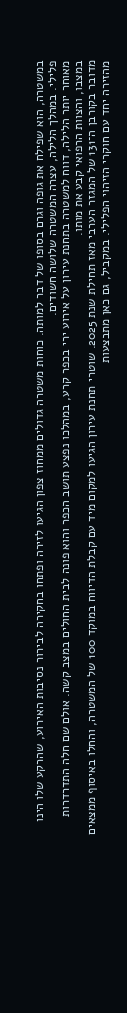במשטרה, הוא שפילח את גופה וגרם בסופו של דבר למותה. כוחות משטרה גדולים ממחוז צפון הגיעו לזירה ופתחו בחקירה לבירור נסיבות האירוע, שהרקע שלו הינו פלילי. במהלך הלילה, עצרה המשטרה שלושה חשודים.
מאוחר יותר הלילה, דווח למשטרה בתחנת עירון על אירוע ירי בכפר קרע, במהלכו נפצע תושב הכפר והוא פונה לבית החולים במצב קשה. אולם שם חלה התדרדרות במצבו, והצוות הרפואי קבע את מותו.
מדובר בקורבן ה־131 של המגזר הערבי מאז תחילת שנת 2025. שוטרי תחנת עירון הגיעו למקום מיד עם קבלת הדיווח במוקד 100 של המשטרה, והחלו באיסוף ממצאים מהזירה יחד עם חוקרי הזיהוי הפלילי. במקביל, גם כאן מתבצעות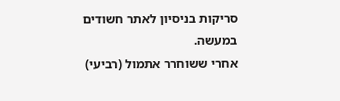סריקות בניסיון לאתר חשודים במעשה.
אחרי ששוחרר אתמול (רביעי)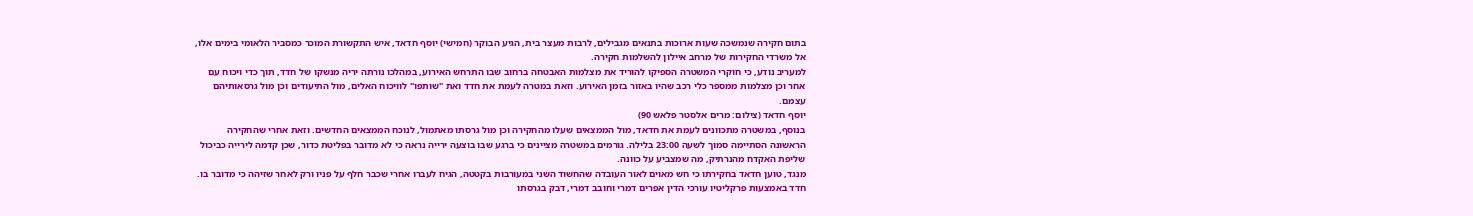בתום חקירה שנמשכה שעות ארוכות בתנאים מגבילים, לרבות מעצר בית, הגיע הבוקר (חמישי) יוסף חדאד, איש התקשורת המוכר כמסביר הלאומי בימים אלו, אל משרדי החקירות של מרחב איילון להשלמות חקירה.
למעריב נודע, כי חוקרי המשטרה הספיקו להוריד את מצלמות האבטחה ברחוב שבו התרחש האירוע, במהלכו נורתה יריה מנשקו של חדד, תוך כדי ויכוח עם אחר וכן מצלמות ממספר כלי רכב שהיו באזור בזמן האירוע. וזאת במטרה לעמת את חדד ואת "שותפו" לוויכוח האלים, מול התיעודים וכן מול גרסאותיהם עצמם.
יוסף חדאד (צילום: מרים אלסטר פלאש 90)
בנוסף, במשטרה מתכוונים לעמת את חדאד, מול הממצאים שעלו מהחקירה וכן מול גרסתו מאתמול, לנוכח הממצאים החדשים. וזאת אחרי שהחקירה הראשונה הסתיימה סמוך לשעה 23:00 בלילה. גורמים במשטרה מציינים כי ברגע שבו בוצעה ירייה נראה כי לא מדובר בפליטת כדור, שכן קדמה לירייה כביכול שליפת האקדח מהנרתיק, מה שמצביע על כוונה.
מנגד, טוען חדאד בחקירתו כי חש מאוים לאור העובדה שהחשוד השני במעורבות בקטטה, הגיח לעברו אחרי שכבר חלף על פניו ורק לאחר שזיהה כי מדובר בו.
חדד באמצעות פרקליטיו עורכי הדין אפרים דמרי וחובב דמרי, דבק בגרסתו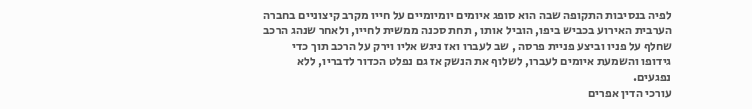לפיה בנסיבות התקופה שבה הוא סופג איומים יומיומיים על חייו מקרב קיצוניים בחברה הערבית האירוע בכביש ביפו, הוביל אותו , תחת סכנה ממשית לחייו, ולאחר שנהג הרכב שחלף על פניו וביצע פניית פרסה , שב לעברו ואז ניגש אליו וירק על הרכב תוך כדי גידופו והשמעת איומים לעברו, לשלוף את הנשק אז גם נפלט הכדור לדבריו, ללא נפגעים.
עורכי הדין אפרים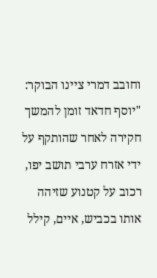וחובב דמרי ציינו הבוקר: "יוסף חדאד זומן להמשך חקירה לאחר שהותקף על ידי אזרח ערבי תושב יפו, רכוב על קטנוע שזיהה אותו בכביש, איים, קילל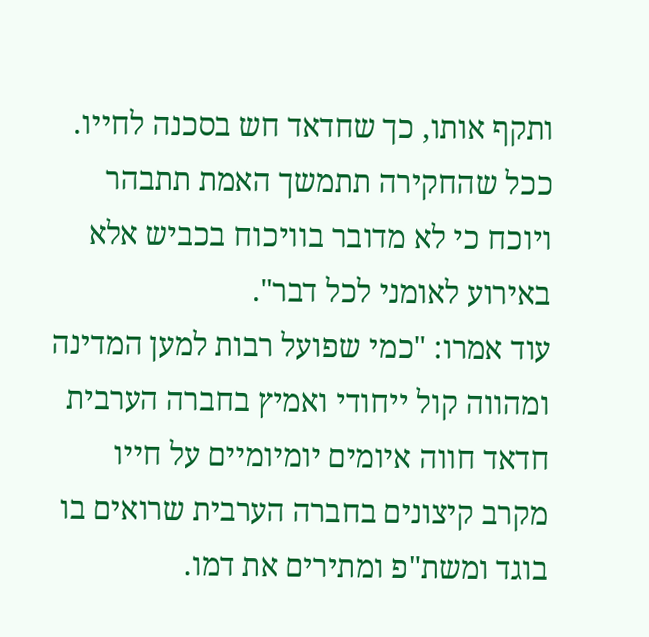ותקף אותו, כך שחדאד חש בסכנה לחייו. ככל שהחקירה תתמשך האמת תתבהר ויוכח כי לא מדובר בוויכוח בכביש אלא באירוע לאומני לכל דבר".
עוד אמרו: "כמי שפועל רבות למען המדינה ומהווה קול ייחודי ואמיץ בחברה הערבית חדאד חווה איומים יומיומיים על חייו מקרב קיצונים בחברה הערבית שרואים בו בוגד ומשת"פ ומתירים את דמו.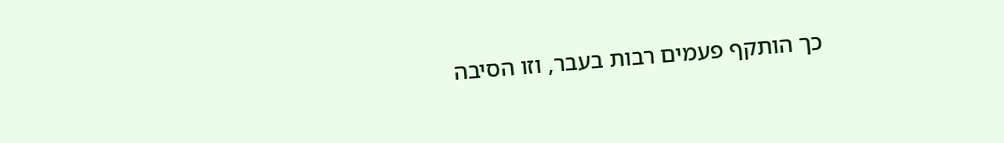כך הותקף פעמים רבות בעבר, וזו הסיבה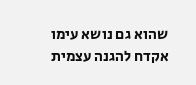שהוא גם נושא עימו אקדח להגנה עצמית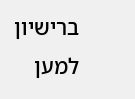ברישיון למען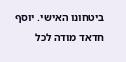ביטחונו האישי. יוסף חדאד מודה לכל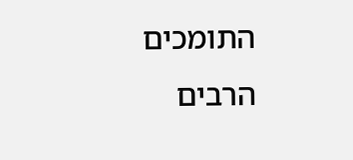התומכים הרבים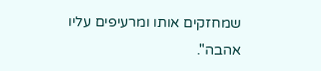שמחזקים אותו ומרעיפים עליו אהבה".